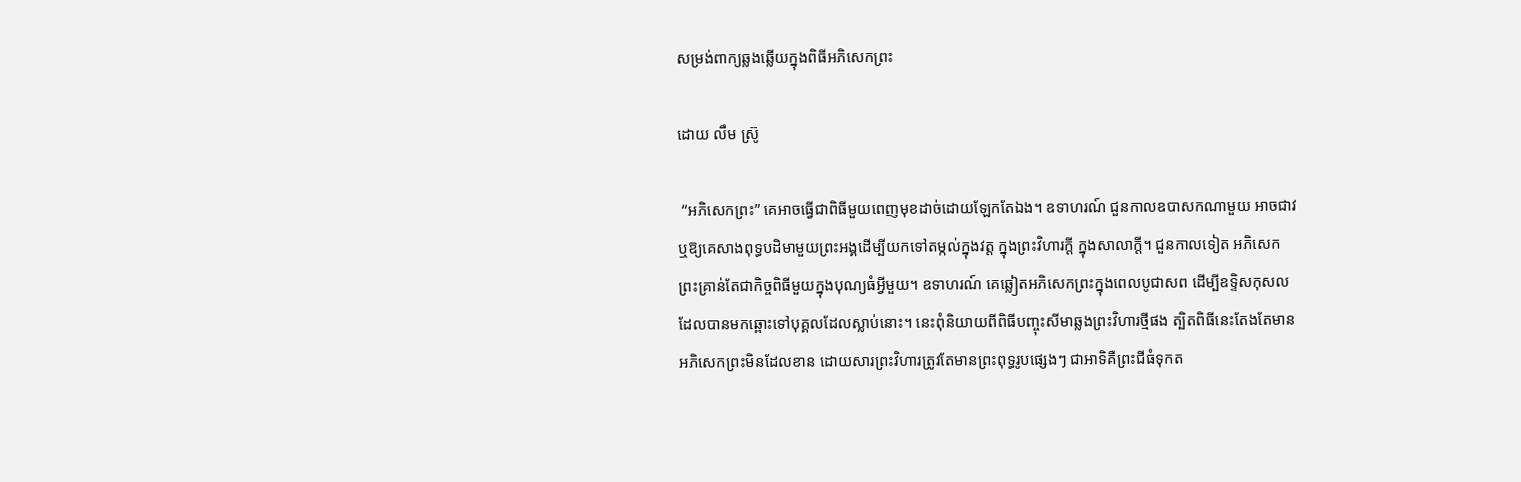សម្រង់ពាក្យឆ្លងឆ្លើយក្នុងពិធីអភិសេកព្រះ

ដោយ លឹម ស៊្រូ

 “អភិសេកព្រះ” គេអាចធ្វើជាពិធីមួយពេញមុខដាច់ដោយឡែកតែឯង។ ឧទាហរណ៍ ជួនកាលឧបាសកណាមួយ អាចជាវ ឬឱ្យគេសាងពុទ្ធបដិមាមួយព្រះអង្គដើម្បីយកទៅតម្កល់ក្នុងវត្ត ក្នុងព្រះវិហារក្តី ក្នុងសាលាក្តី។ ជួនកាលទៀត អភិសេកព្រះគ្រាន់តែជាកិច្ចពិធីមួយក្នុងបុណ្យធំអ្វីមួយ។ ឧទាហរណ៍ គេឆ្លៀតអភិសេកព្រះក្នុងពេលបូជាសព ដើម្បីឧទ្ទិសកុសលដែលបានមកឆ្ពោះទៅបុគ្គលដែលស្លាប់នោះ។ នេះពុំនិយាយពីពិធីបញ្ចុះសីមាឆ្លងព្រះវិហារថ្មីផង ត្បិតពិធីនេះតែងតែមានអភិសេកព្រះមិនដែលខាន ដោយសារព្រះវិហារត្រូវតែមានព្រះពុទ្ធរូបផ្សេងៗ ជាអាទិគឺព្រះជីធំទុកត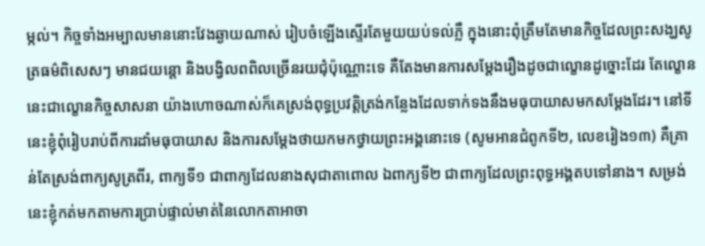ម្កល់។ កិច្ចទាំងអម្បាលមាននោះវែងឆ្ងាយណាស់ រៀបចំឡើងស្ទើរតែមួយយប់ទល់ភ្លឺ ក្នុងនោះពុំត្រឹមតែមានកិច្ចដែលព្រះសង្ឃសូត្រធម៌ពិសេសៗ មានជយន្តោ និងបង្វិលពពិលច្រើនរយជុំប៉ុណ្ណោះទេ គឺតែងមានការសម្តែងរឿងដូចជាល្ខោនដូច្នោះដែរ តែល្ខោននេះជាល្ខោនកិច្ចសាសនា យ៉ាងហោចណាស់ក៏គេស្រង់ពុទ្ធប្រវត្តិត្រង់កន្លែងដែលទាក់ទងនឹងមធុបាយាសមកសម្តែងដែរ។ នៅទីនេះខ្ញុំពុំរៀបរាប់ពីការដាំមធុបាយាស និងការសម្តែងថាយកមកថ្វាយព្រះអង្គនោះទេ (សូមអានជំពូកទី២, លេខរៀង១៣) គឺគ្រាន់តែស្រង់ពាក្យសូត្រពីរ, ពាក្យទី១ ជាពាក្យដែលនាងសុជាតាពោល ឯពាក្យទី២ ជាពាក្យដែលព្រះពុទ្ធអង្គតបទៅនាង។ សម្រង់នេះខ្ញុំកត់មកតាមការប្រាប់ផ្ទាល់មាត់នៃលោកតាអាចា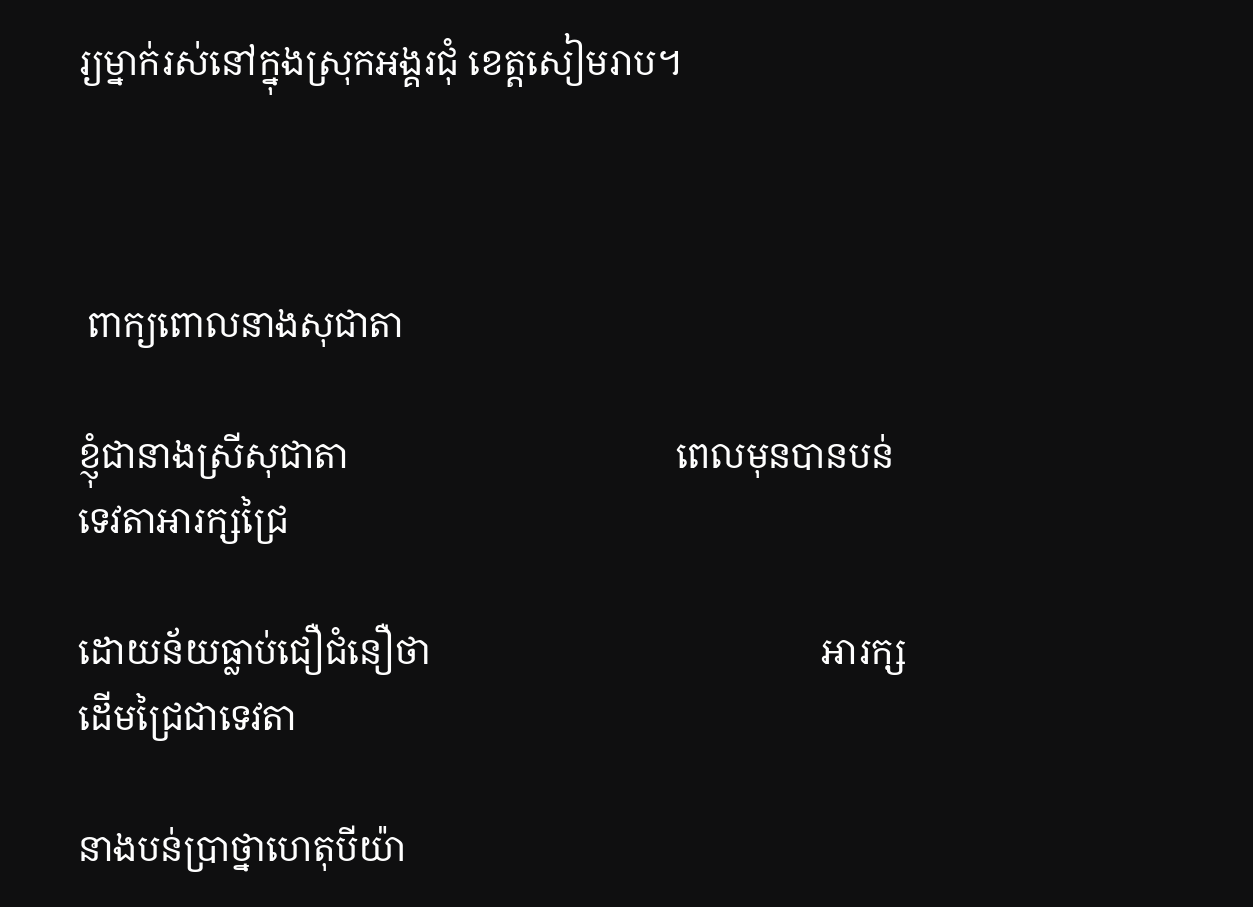រ្យម្នាក់រស់នៅក្នុងស្រុកអង្គរជុំ ខេត្តសៀមរាប។



 ពាក្យពោលនាងសុជាតា

ខ្ញុំជានាងស្រីសុជាតា                                    ពេលមុនបានបន់ទេវតាអារក្សជ្រៃ

ដោយន័យធ្លាប់ជឿជំនឿថា                                           អារក្សដើមជ្រៃជាទេវតា

នាងបន់ប្រាថ្នាហេតុបីយ៉ា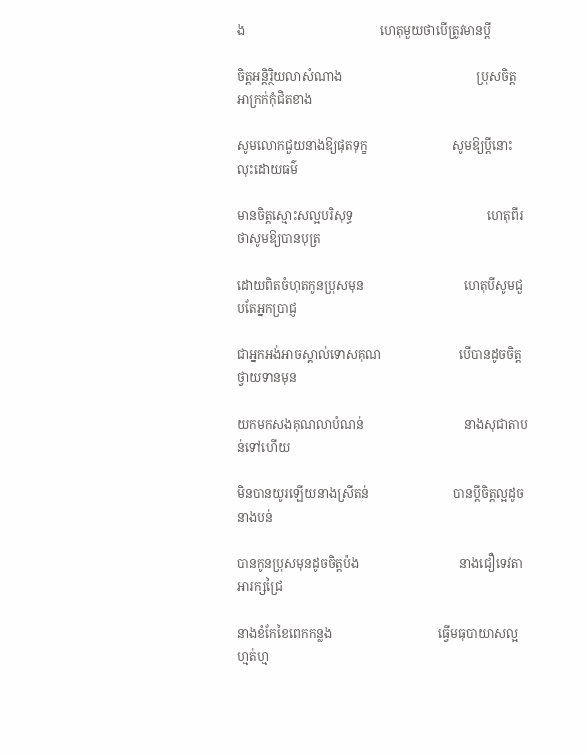ង                                           ហេតុមួយថាបើត្រូវមានប្តី

ចិត្តអន្តិរ្ថិយលាសំណាង                                           ប្រុសចិត្តអាក្រក់កុំជិតខាង

សូមលោកជួយនាងឱ្យផុតទុក្ខ                           សូមឱ្យប្តីនោះលុះដោយធម៌

មានចិត្តស្មោះសល្អបរិសុទ្ធ                                           ហេតុពីរថាសូមឱ្យបានបុត្រ

ដោយពិតចំហុតកូនប្រុសមុន                                ហេតុបីសូមជួបតែអ្នកប្រាជ្ញ

ជាអ្នកអង់អាចស្គាល់ទោសគុណ                         បើបានដូចចិត្តថ្វាយទានមុន

យកមកសងគុណលាបំណន់                                នាងសុជាតាបន់ទៅហើយ

មិនបានយូរឡើយនាងស្រីតន់                           បានប្តីចិត្តល្អដូចនាងបន់

បានកូនប្រុសមុនដូចចិត្តប៉ង                                នាងជឿទេវតាអារក្សជ្រៃ

នាងខំកែខៃពេកកន្លង                                  ធ្វើមធុបាយាសល្អហ្មត់ហ្ម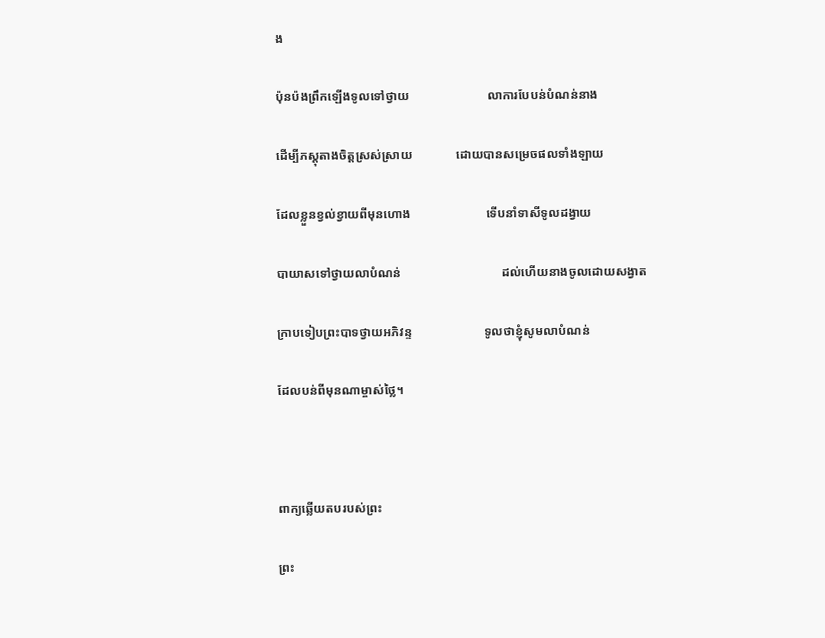ង

ប៉ុនប៉ងព្រឹកឡើងទូលទៅថ្វាយ                         លាការបែបន់បំណន់នាង

ដើម្បីភស្តុតាងចិត្តស្រស់ស្រាយ              ដោយបានសម្រេចផលទាំងឡាយ

ដែលខ្លួនខ្វល់ខ្វាយពីមុនហោង                        ទើបនាំទាសីទូលដង្វាយ

បាយាសទៅថ្វាយលាបំណន់                                ដល់ហើយនាងចូលដោយសង្វាត

ក្រាបទៀបព្រះបាទថ្វាយអភិវន្ទ                       ទូលថាខ្ញុំសូមលាបំណន់

ដែលបន់ពីមុនណាម្ចាស់ថ្លៃ។



ពាក្យឆ្លើយតបរបស់ព្រះ

ព្រះ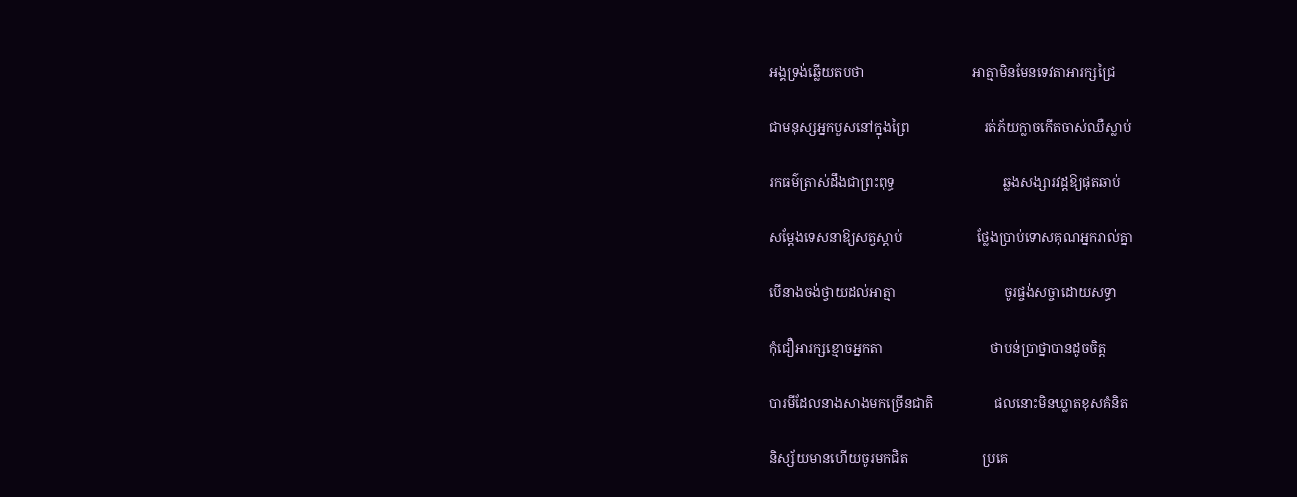អង្គទ្រង់ឆ្លើយតបថា                                អាត្មាមិនមែនទេវតាអារក្សជ្រៃ

ជាមនុស្សអ្នកបួសនៅក្នុងព្រៃ                      រត់ភ័យក្លាចកើតចាស់ឈឺស្លាប់

រកធម៌ត្រាស់ដឹងជាព្រះពុទ្ធ                                ឆ្លងសង្សារវដ្តឱ្យផុតឆាប់

សម្តែងទេសនាឱ្យសត្វស្តាប់                      ថ្លែងប្រាប់ទោសគុណអ្នករាល់គ្នា

បើនាងចង់ថ្វាយដល់អាត្មា                                ចូរផ្ចង់សច្ចាដោយសទ្ធា

កុំជឿអារក្សខ្មោចអ្នកតា                                ថាបន់ប្រាថ្នាបានដូចចិត្ត

បារមីដែលនាងសាងមកច្រើនជាតិ                  ផលនោះមិនឃ្លាតខុសគំនិត

និស្ស័យមានហើយចូរមកជិត                      ប្រគេ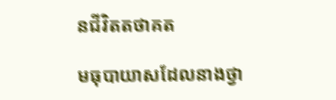នជីវិតតថាគត

មធុបាយាសដែលនាងថ្វា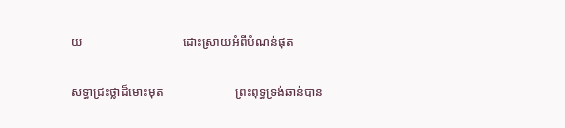យ                                ដោះស្រាយអំពីបំណន់ផុត

សទ្ធាជ្រះថ្លាដ៏មោះមុត                       ព្រះពុទ្ធទ្រង់ឆាន់បាន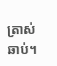ត្រាស់ឆាប់។